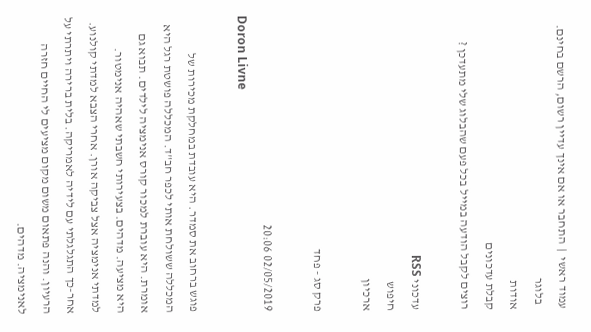עמוד ראשי  |  התחבר או אם אינך עדיין רשום, הרשם בחינם.
  בלוגר
אודות
קבלת עדכונים
רוצים לקבל הודעה במייל בכל פעם שהבלוג שלי מתעדכן ?

עדכוני RSS
חיפוש
ארכיון

פרק סג - פחד

02/05/2019 20:06
Doron Livne

פוגש ברחוב את סמדר. היא עובדת במחלקת מכירות של המכללה ששולחת אותי לכפר חב"ד. המכללה פושטת רגל היא אומרת. היא עוברת למכור קורס אנימציה לילדים. תבוא גם היא מציעה. מדהים. בצעירותי חשבתי שאהיה אנימטור. למדתי אנימציה אצל צביקה אורן. אחרי הצבא למדתי קולנוע. אחר-כך התגלגלתי עם לידיה לאמריקה. בלית ברירה ויתרתי על הרעיון. והנה פתאום משום מקום מציעים לי החיים חזרה לאנימציה. מדהים.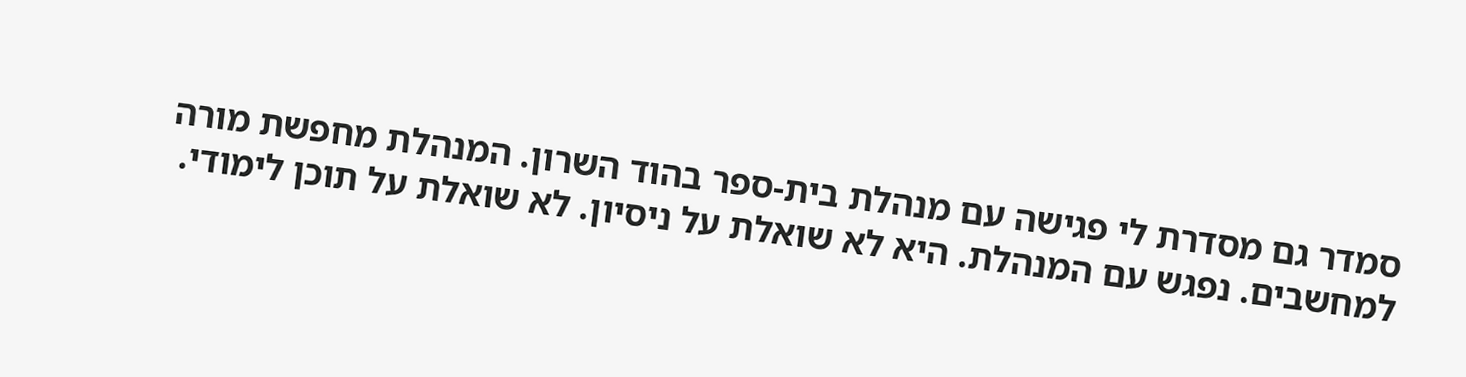סמדר גם מסדרת לי פגישה עם מנהלת בית-ספר בהוד השרון. המנהלת מחפשת מורה למחשבים. נפגש עם המנהלת. היא לא שואלת על ניסיון. לא שואלת על תוכן לימודי.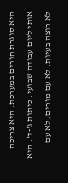היא סוגרת חורים במערכת. היא צריכה אותי ליום עבודה שבועי. כיתות ג'-ד'. היא לא רוצה בעיות. לא עם מורים. לא עם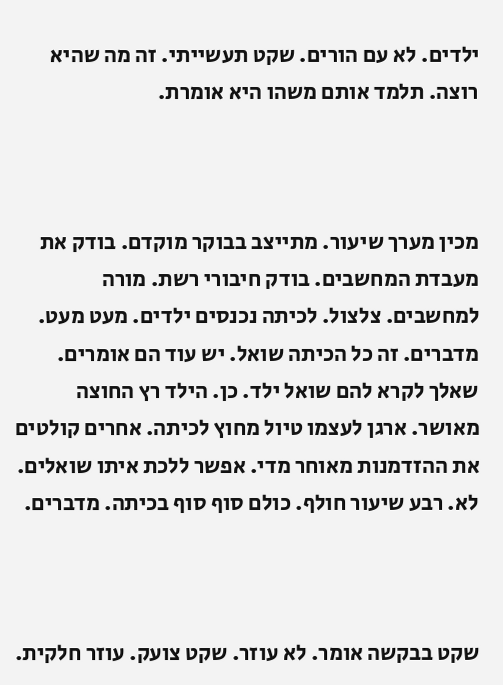ילדים. לא עם הורים. שקט תעשייתי. זה מה שהיא רוצה. תלמד אותם משהו היא אומרת.



מכין מערך שיעור. מתייצב בבוקר מוקדם. בודק את מעבדת המחשבים. בודק חיבורי רשת. מורה למחשבים. צלצול. לכיתה נכנסים ילדים. מעט מעט. מדברים. זה כל הכיתה שואל. יש עוד הם אומרים. שאלך לקרא להם שואל ילד. כן. הילד רץ החוצה מאושר. ארגן לעצמו טיול מחוץ לכיתה. אחרים קולטים את ההזדמנות מאוחר מדי. אפשר ללכת איתו שואלים. לא. רבע שיעור חולף. כולם סוף סוף בכיתה. מדברים.



שקט בבקשה אומר. לא עוזר. שקט צועק. עוזר חלקית.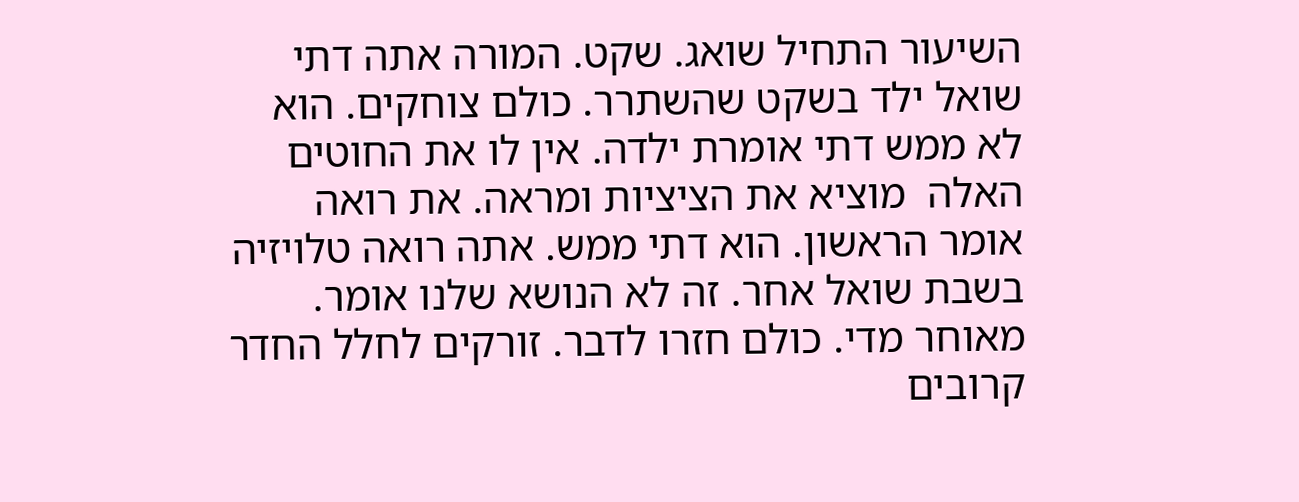השיעור התחיל שואג. שקט. המורה אתה דתי שואל ילד בשקט שהשתרר. כולם צוחקים. הוא לא ממש דתי אומרת ילדה. אין לו את החוטים האלה  מוציא את הציציות ומראה. את רואה אומר הראשון. הוא דתי ממש. אתה רואה טלויזיה בשבת שואל אחר. זה לא הנושא שלנו אומר. מאוחר מדי. כולם חזרו לדבר. זורקים לחלל החדר קרובים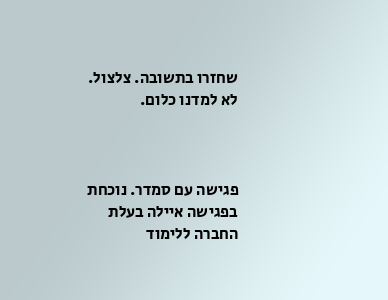שחזרו בתשובה. צלצול. לא למדנו כלום.



פגישה עם סמדר. נוכחת בפגישה איילה בעלת החברה ללימוד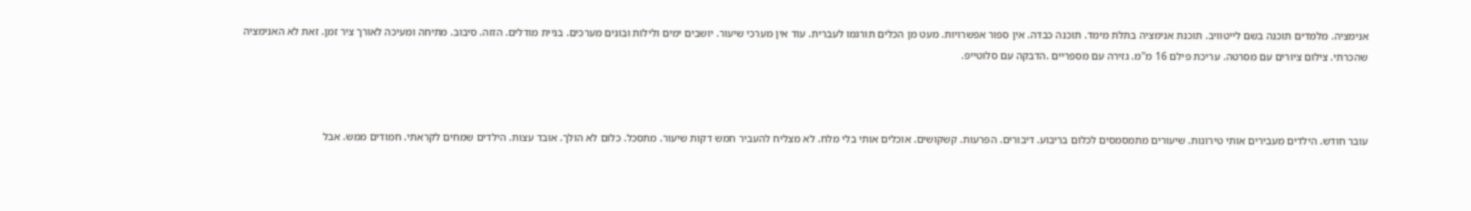אנימציה. מלמדים תוכנה בשם לייטוויב. תוכנת אנימציה בתלת מימד. תוכנה כבדה. אין ספור אפשרויות. מעט מן הכלים תורגמו לעברית. עוד אין מערכי שיעור. יושבים ימים ולילות ובונים מערכים. בניית מודלים. הזזה. סיבוב. מתיחה ומעיכה לאורך ציר זמן. זאת לא האנימציה שהכרתי. צילום ציורים עם מסרטה. עריכת פילם 16 מ"מ. גזירה עם מספריים .הדבקה עם סלוטייפ.



עובר חודש. הילדים מעבירים אותי טירונות. שיעורים מתמסמסים לכלום בריבוע. דיבורים. הפרעות. קשקושים. אוכלים אותי בלי מלח. לא מצליח להעביר חמש דקות שיעור. מתסכל. כלום לא הולך. אובד עצות. הילדים שמחים לקראתי. חמודים ממש. אבל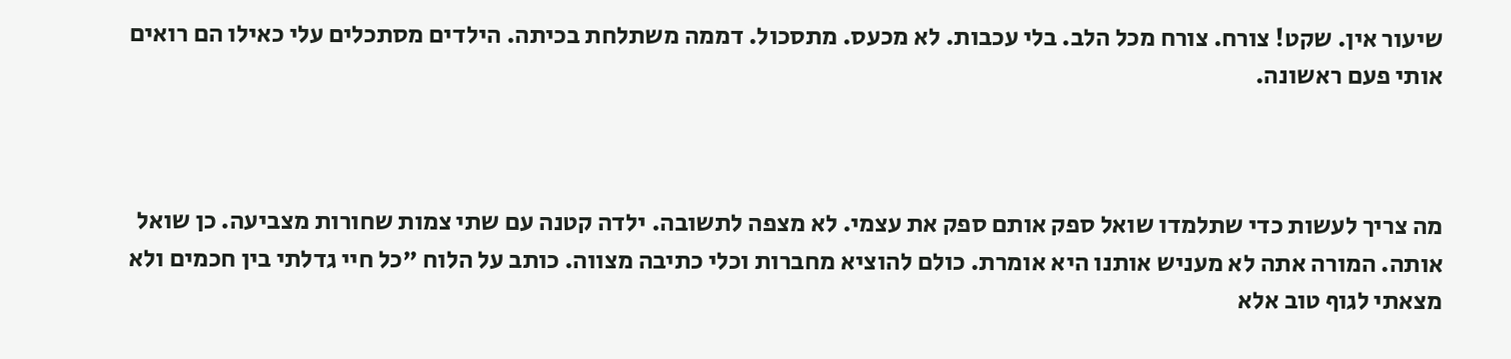שיעור אין. שקט! צורח. צורח מכל הלב. בלי עכבות. לא מכעס. מתסכול. דממה משתלחת בכיתה. הילדים מסתכלים עלי כאילו הם רואים אותי פעם ראשונה.



מה צריך לעשות כדי שתלמדו שואל ספק אותם ספק את עצמי. לא מצפה לתשובה. ילדה קטנה עם שתי צמות שחורות מצביעה. כן שואל אותה. המורה אתה לא מעניש אותנו היא אומרת. כולם להוציא מחברות וכלי כתיבה מצווה. כותב על הלוח "כל חיי גדלתי בין חכמים ולא מצאתי לגוף טוב אלא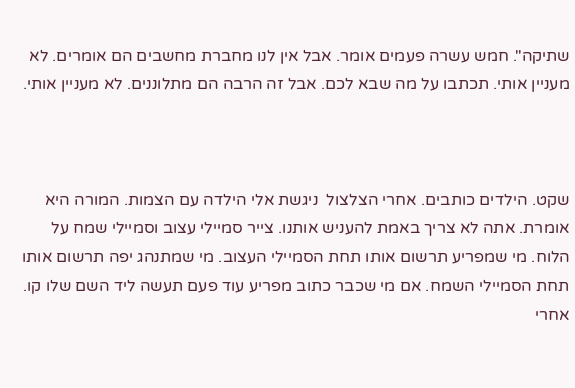שתיקה". חמש עשרה פעמים אומר. אבל אין לנו מחברת מחשבים הם אומרים. לא מעניין אותי. תכתבו על מה שבא לכם. אבל זה הרבה הם מתלוננים. לא מעניין אותי.



שקט. הילדים כותבים. אחרי הצלצול  ניגשת אלי הילדה עם הצמות. המורה היא אומרת. אתה לא צריך באמת להעניש אותנו. צייר סמיילי עצוב וסמיילי שמח על הלוח. מי שמפריע תרשום אותו תחת הסמיילי העצוב. מי שמתנהג יפה תרשום אותו תחת הסמיילי השמח. אם מי שכבר כתוב מפריע עוד פעם תעשה ליד השם שלו קו. אחרי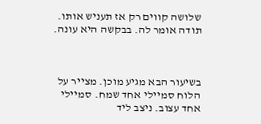שלושה קווים רק אז תעניש אותו. תודה אומר לה. בבקשה היא עונה.



בשיעור הבא מגיע מוכן. מצייר על הלוח סמיילי אחד שמח. סמיילי אחד עצוב. ניצב ליד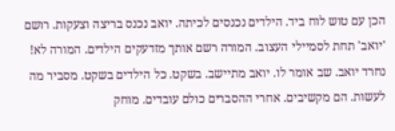הכן עם טוש לוח ביד. הילדים נכנסים לכיתה. יואב נכנס בריצה וצעקות. רושם 'יואב' תחת לסמיילי העצוב. המורה רשם אותך מזדעקים הילדים. המורה לא! נחרד יואב. שב אומר לו. יואב מתיישב. בשקט. כל הילדים בשקט. מסביר מה לעשות. הם מקשיבים. אחרי ההסברים כולם עובדים. מוחק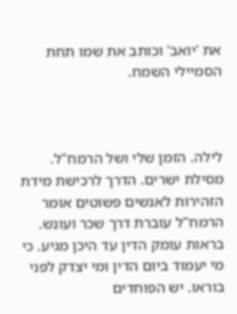את 'יואב' וכותב את שמו תחת הסמיילי השמח.



לילה. הזמן שלי ושל הרמח"ל. מסילת ישרים. הדרך לרכישת מידת הזהירות לאנשים פשוטים אומר הרמח"ל עוברת דרך שכר ועונש. בראות עומק הדין עד היכן מגיע. כי מי יעמוד ביום הדין ומי יצדק לפני בוראו. יש הפוחדים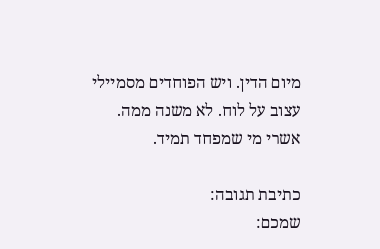מיום הדין. ויש הפוחדים מסמיילי עצוב על לוח. לא משנה ממה. אשרי מי שמפחד תמיד.

כתיבת תגובה:
שמכם: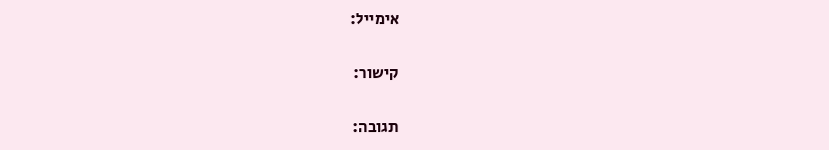אימייל:

קישור:

תגובה: